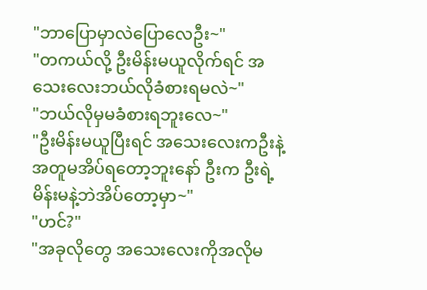"ဘာပြောမှာလဲပြောလေဦး~"
"တကယ်လို့ ဦးမိန်းမယူလိုက်ရင် အသေးလေးဘယ်လိုခံစားရမလဲ~"
"ဘယ်လိုမှမခံစားရဘူးလေ~"
"ဦးမိန်းမယူပြီးရင် အသေးလေးကဦးနဲ့အတူမအိပ်ရတော့ဘူးနော် ဦးက ဦးရဲ့မိန်းမနဲ့ဘဲအိပ်တော့မှာ~"
"ဟင်?"
"အခုလိုတွေ အသေးလေးကိုအလိုမ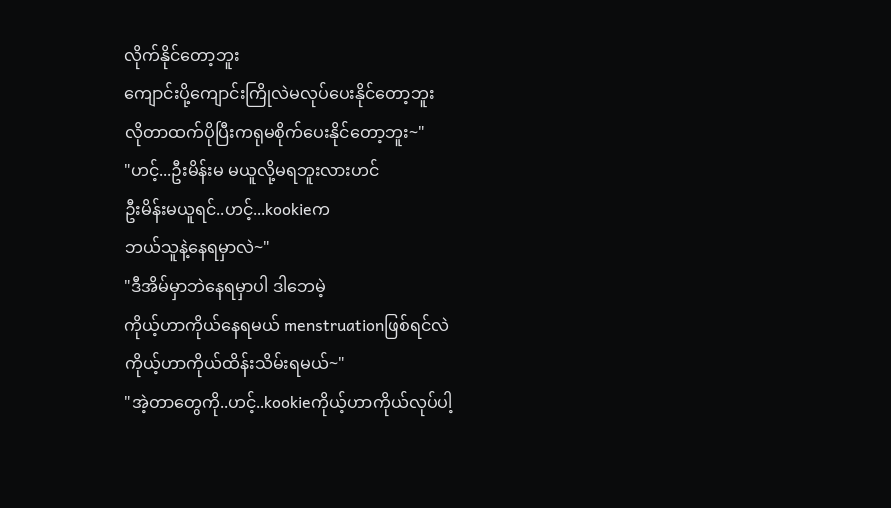လိုက်နိုင်တော့ဘူး
ကျောင်းပို့ကျောင်းကြိုလဲမလုပ်ပေးနိုင်တော့ဘူး
လိုတာထက်ပိုပြီးကရုမစိုက်ပေးနိုင်တော့ဘူး~"
"ဟင့်...ဦးမိန်းမ မယူလို့မရဘူးလားဟင်
ဦးမိန်းမယူရင်..ဟင့်...kookieက
ဘယ်သူနဲ့နေရမှာလဲ~"
"ဒီအိမ်မှာဘဲနေရမှာပါ ဒါဘေမဲ့
ကိုယ့်ဟာကိုယ်နေရမယ် menstruationဖြစ်ရင်လဲ
ကိုယ့်ဟာကိုယ်ထိန်းသိမ်းရမယ်~"
"အဲ့တာတွေကို..ဟင့်..kookieကိုယ့်ဟာကိုယ်လုပ်ပါ့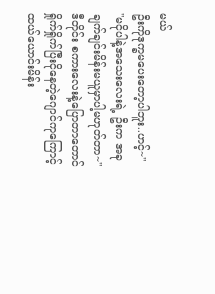မယ်
ဦးကိုဒုက္ခမပေးတော့ပါဘူး..ဟင့်~"
"မငိုပါနဲ့အသေးလေးရဲ့ ဦးက အခုချက်ချင်းမိန်းမယူမှာပါ့မဟုတ်တာ~"
ဒီတိုင်း စကားလေးနဲ့ပြောတာတောင်
ရှိုက်ရှိုက်ပြီးငိုနေတဲ့ဂျောင်ကုကြောင့်
ထယ်ယောင်းမိန်း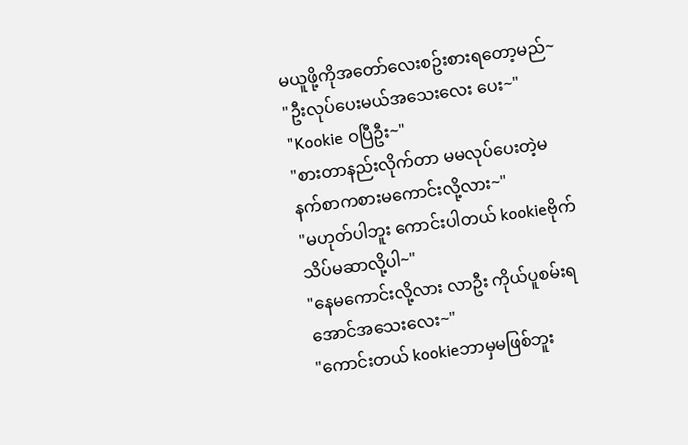မယူဖို့ကိုအတော်လေးစဥ်းစားရတော့မည်~
"ဦးလုပ်ပေးမယ်အသေးလေး ပေး~"
"Kookie ဝပြီဦး~"
"စားတာနည်းလိုက်တာ မမလုပ်ပေးတဲ့မနက်စာကစားမကောင်းလို့လား~"
"မဟုတ်ပါဘူး ကောင်းပါတယ် kookieဗိုက်သိပ်မဆာလို့ပါ~"
"နေမကောင်းလို့လား လာဦး ကိုယ်ပူစမ်းရအောင်အသေးလေး~"
"ကောင်းတယ် kookieဘာမှမဖြစ်ဘူး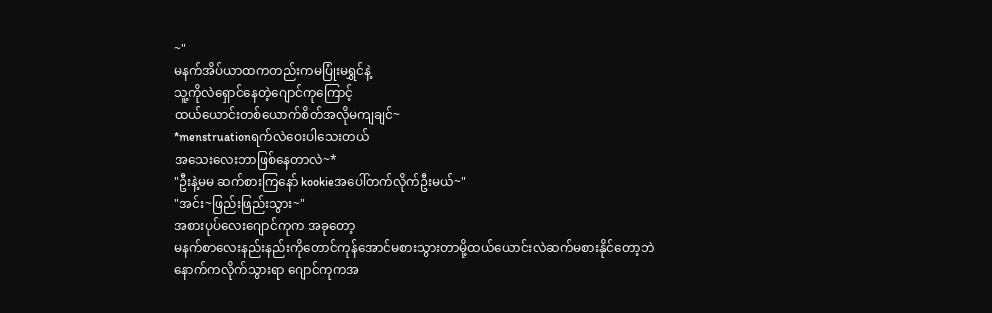~"
မနက်အိပ်ယာထကတည်းကမပြုံးမရွှင်နဲ့
သူ့ကိုလဲရှောင်နေတဲ့ဂျောင်ကုကြောင့်
ထယ်ယောင်းတစ်ယောက်စိတ်အလိုမကျချင်~
*menstruationရက်လဲဝေးပါသေးတယ်
အသေးလေးဘာဖြစ်နေတာလဲ~*
"ဦးနဲ့မမ ဆက်စားကြနော် kookieအပေါ်တက်လိုက်ဦးမယ်~"
"အင်း~ဖြည်းဖြည်းသွား~"
အစားပုပ်လေးဂျောင်ကုက အခုတော့
မနက်စာလေးနည်းနည်းကိုတောင်ကုန်အောင်မစားသွားတာမို့ထယ်ယောင်းလဲဆက်မစားနိုင်တော့ဘဲ
နောက်ကလိုက်သွားရာ ဂျောင်ကုကအ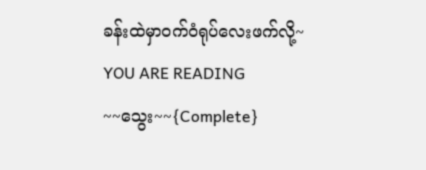ခန်းထဲမှာဝက်ဝံရုပ်လေးဖက်လို့~
YOU ARE READING
~~သွေး~~{Complete}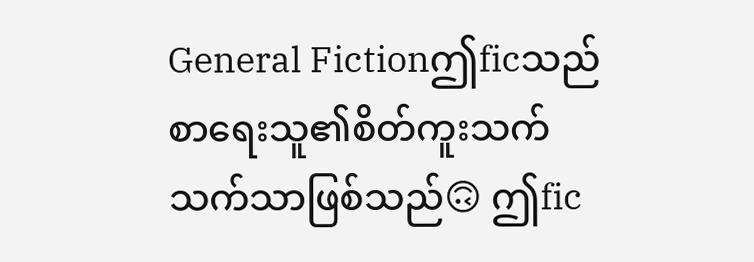General Fictionဤficသည် စာရေးသူ၏စိတ်ကူးသက်သက်သာဖြစ်သည်🙃 ဤfic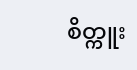စိတ္ကူး